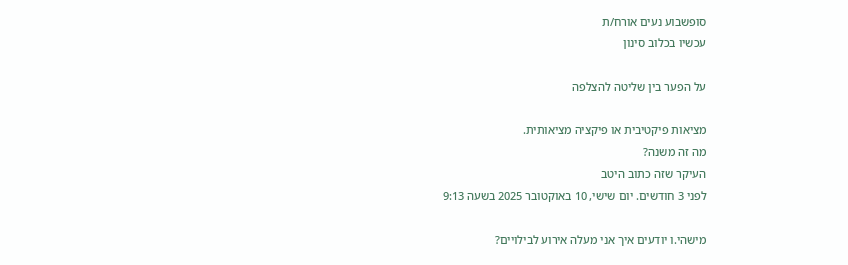סופשבוע נעים אורח/ת
עכשיו בכלוב סינון

על הפער בין שליטה להצלפה

מציאות פיקטיבית או פיקציה מציאותית.
מה זה משנה?
העיקר שזה כתוב היטב
לפני 3 חודשים. יום שישי, 10 באוקטובר 2025 בשעה 9:13

מישהי.ו יודעים איך אני מעלה אירוע לבילויים?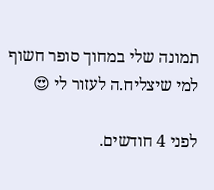תמונה שלי במחוך סופר חשוף למי שיצליח.ה לעזור לי 😍

לפני 4 חודשים.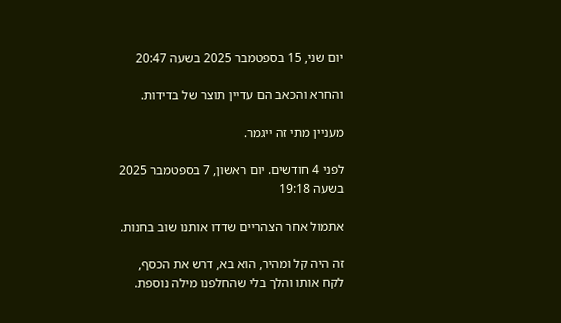יום שני, 15 בספטמבר 2025 בשעה 20:47

והחרא והכאב הם עדיין תוצר של בדידות.

מעניין מתי זה ייגמר.

לפני 4 חודשים. יום ראשון, 7 בספטמבר 2025 בשעה 19:18

אתמול אחר הצהריים שדדו אותנו שוב בחנות.

זה היה קל ומהיר, הוא בא, דרש את הכסף, לקח אותו והלך בלי שהחלפנו מילה נוספת.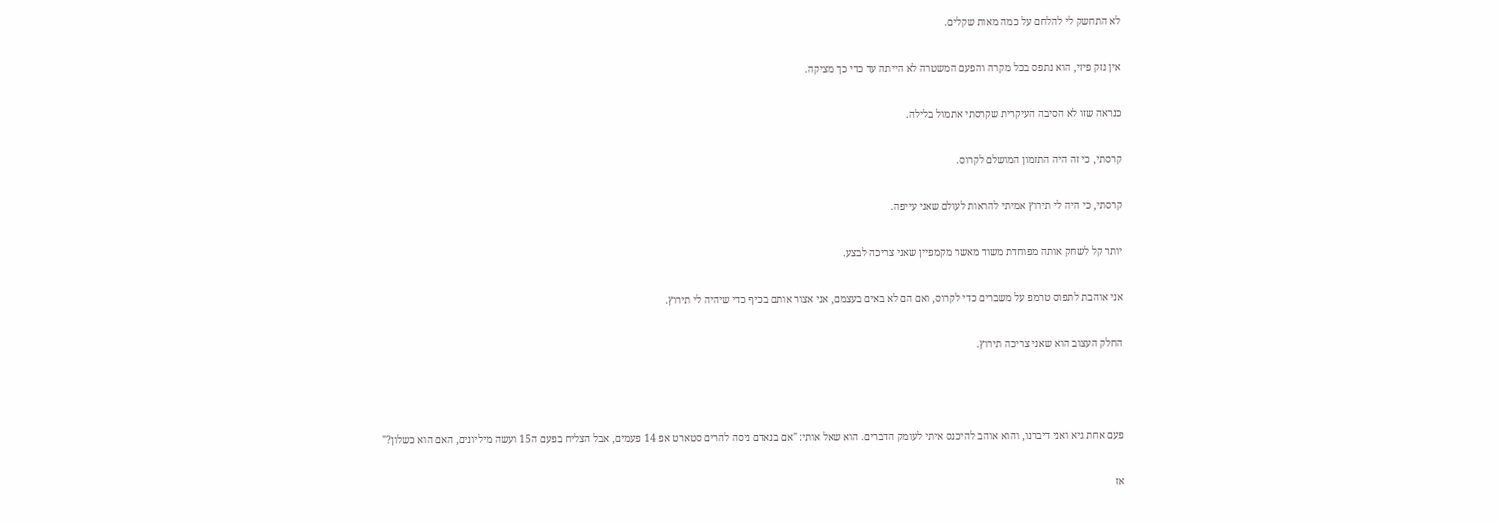לא התחשק לי להלחם על כמה מאות שקלים.

אין נזק פיזי, הוא נתפס בכל מקרה והפעם המשטרה לא הייתה עד כדי כך מציקה.

כנראה שזו לא הסיבה העיקרית שקרסתי אתמול בלילה.

קרסתי, כי זה היה התזמון המושלם לקרוס.

קרסתי, כי היה לי תירוץ אמיתי להראות לעולם שאני עייפה.

יותר קל לשחק אותה מפוחדת משוד מאשר מקמפיין שאני צריכה לבצע.

אני אוהבת לתפוס טרמפ על משברים כדי לקרוס, ואם הם לא באים בעצמם, אני אצור אותם בכיף כדי שיהיה לי תירוץ.

החלק העצוב הוא שאני צריכה תירוץ.



פעם אחת גיא ואני דיברנו, והוא אוהב להיכנס איתי לעומק הדברים. הוא שאל אותי: "אם בנאדם ניסה להרים סטארט אפ 14 פעמים, אבל הצליח בפעם ה15 ועשה מיליונים, האם הוא כשלון?"

אז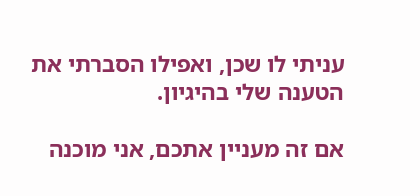עניתי לו שכן, ואפילו הסברתי את הטענה שלי בהיגיון.

אם זה מעניין אתכם, אני מוכנה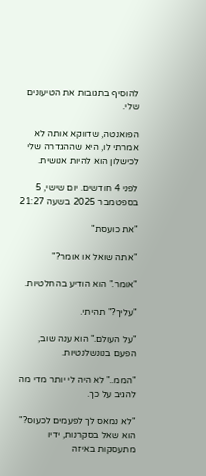להוסיף בתגובות את הטיעונים שלי.

הפואנטה, שדווקא אותה לא אמרתי לו, היא שההגדרה שלי לכישלון הוא להיות אנושית.

לפני 4 חודשים. יום שישי, 5 בספטמבר 2025 בשעה 21:27

"את כועסת"

"אתה שואל או אומר?"

"אומר." הוא הודיע בהחלטיות.

"עליך?" תהיתי.

"על העולם." הוא ענה שוב, הפעם בנונשלנטיות.

"הממ.." לא היה לי יותר מדי מה להגיב על כך.

"לא נמאס לך לפעמים לכעוס?" הוא שאל בסקרנות, ידיו מתעסקות באיזה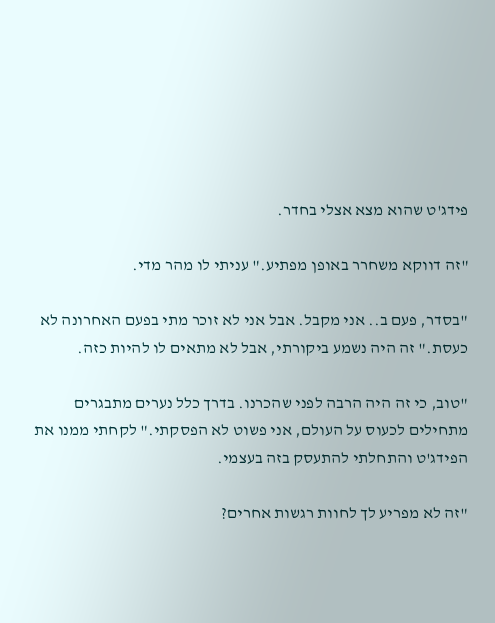פידג'ט שהוא מצא אצלי בחדר.

"זה דווקא משחרר באופן מפתיע." עניתי לו מהר מדי.

"בסדר, פעם ב.. אני מקבל. אבל אני לא זוכר מתי בפעם האחרונה לא כעסת." זה היה נשמע ביקורתי, אבל לא מתאים לו להיות כזה.

"טוב, כי זה היה הרבה לפני שהכרנו. בדרך כלל נערים מתבגרים מתחילים לכעוס על העולם, אני פשוט לא הפסקתי." לקחתי ממנו את הפידג'ט והתחלתי להתעסק בזה בעצמי.

"זה לא מפריע לך לחוות רגשות אחרים?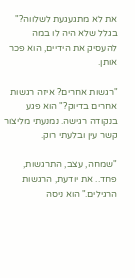את לא מתגעגעת לשלווה?" בגלל שלא היה לו במה להעסיק את הידיים, הוא פכר אותן.

"רגשות אחרים? איזה רגשות אחרים בדיוק?" הוא פגע בנקודה רגישה. נמנעתי מליצור קשר עין ובלעתי רוק.

"שמחה, עצב, התרגשות, פחד.. את יודעת, הרגשות הרגילים." הוא ניסה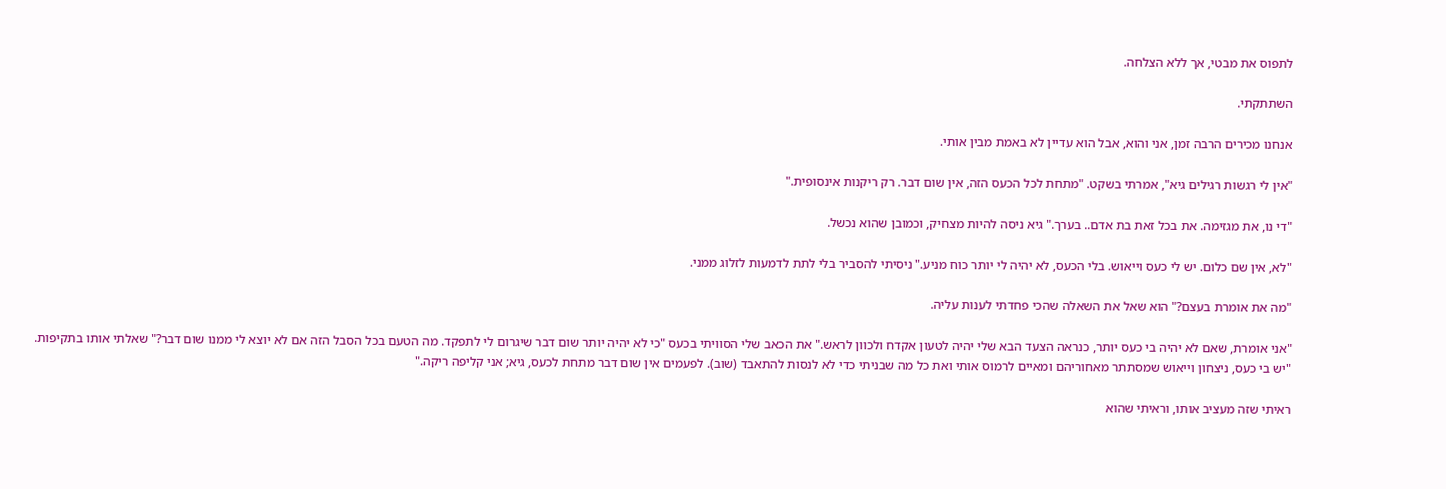לתפוס את מבטי, אך ללא הצלחה.

השתתקתי.

אנחנו מכירים הרבה זמן, אני והוא, אבל הוא עדיין לא באמת מבין אותי.

"אין לי רגשות רגילים גיא", אמרתי בשקט. "מתחת לכל הכעס הזה, אין שום דבר. רק ריקנות אינסופית."

"די נו, את מגזימה. את בכל זאת בת אדם.. בערך." גיא ניסה להיות מצחיק, וכמובן שהוא נכשל.

"לא, אין שם כלום. יש לי כעס וייאוש. בלי הכעס, לא יהיה לי יותר כוח מניע." ניסיתי להסביר בלי לתת לדמעות לזלוג ממני.

"מה את אומרת בעצם?" הוא שאל את השאלה שהכי פחדתי לענות עליה.

"אני אומרת, שאם לא יהיה בי כעס יותר, כנראה הצעד הבא שלי יהיה לטעון אקדח ולכוון לראש." את הכאב שלי הסוויתי בכעס "כי לא יהיה יותר שום דבר שיגרום לי לתפקד. מה הטעם בכל הסבל הזה אם לא יוצא לי ממנו שום דבר?" שאלתי אותו בתקיפות. "יש בי כעס, ניצחון וייאוש שמסתתר מאחוריהם ומאיים לרמוס אותי ואת כל מה שבניתי כדי לא לנסות להתאבד (שוב). לפעמים אין שום דבר מתחת לכעס, גיא; אני קליפה ריקה."

ראיתי שזה מעציב אותו, וראיתי שהוא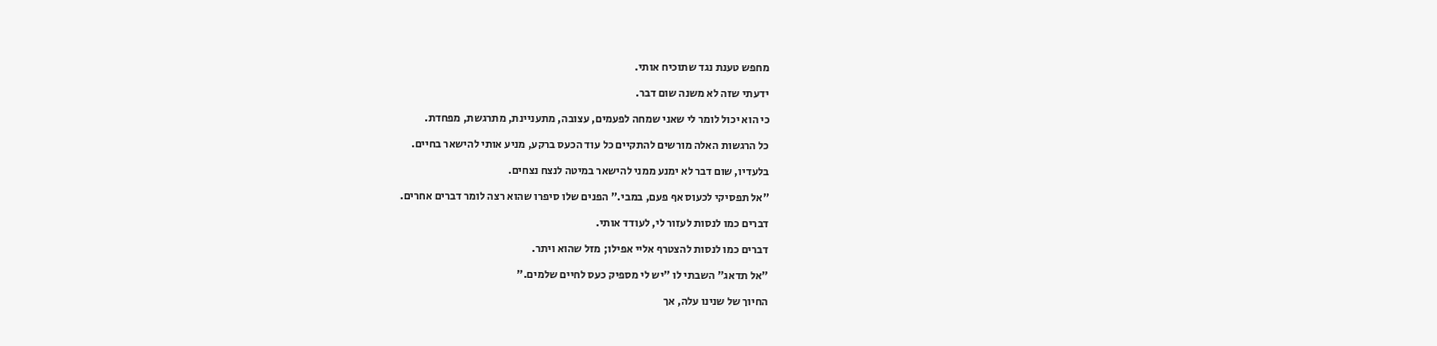מחפש טענת נגד שתוכיח אותי.

ידעתי שזה לא משנה שום דבר.

כי הוא יכול לומר לי שאני שמחה לפעמים, עצובה, מתעניינת, מתרגשת, מפחדת.

כל הרגשות האלה מורשים להתקיים כל עוד הכעס ברקע, מניע אותי להישאר בחיים.

בלעדיו, שום דבר לא ימנע ממני להישאר במיטה לנצח נצחים.

"אל תפסיקי לכעוס אף פעם, במבי." הפנים שלו סיפרו שהוא רצה לומר דברים אחרים.

דברים כמו לנסות לעזור לי, לעודד אותי.

דברים כמו לנסות להצטרף אליי אפילו; מזל שהוא ויתר.

"אל תדאג" השבתי לו "יש לי מספיק כעס לחיים שלמים."

החיוך של שנינו עלה, אך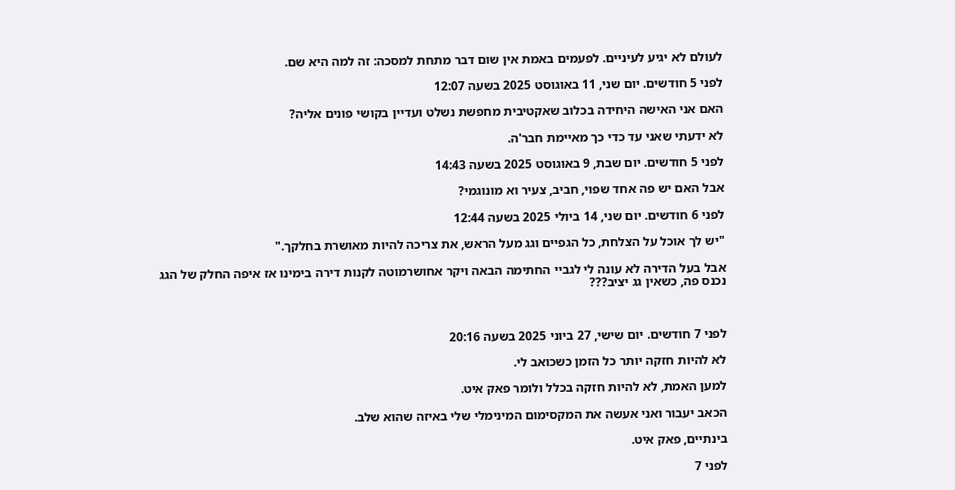לעולם לא יגיע לעיניים. לפעמים באמת אין שום דבר מתחת למסכה: זה למה היא שם.

לפני 5 חודשים. יום שני, 11 באוגוסט 2025 בשעה 12:07

האם אני האישה היחידה בכלוב שאקטיבית מחפשת נשלט ועדיין בקושי פונים אליה?

לא ידעתי שאני עד כדי כך מאיימת חבר'ה.

לפני 5 חודשים. יום שבת, 9 באוגוסט 2025 בשעה 14:43

אבל האם יש פה אחד שפוי, חביב, צעיר וא מונוגמי?

לפני 6 חודשים. יום שני, 14 ביולי 2025 בשעה 12:44

"יש לך אוכל על הצלחת, כל הגפיים וגג מעל הראש, את צריכה להיות מאושרת בחלקך."

אבל בעל הדירה לא עונה לי לגביי החתימה הבאה ויקר אחושרמוטה לקנות דירה בימינו אז איפה החלק של הגג נכנס פה, כשאין גג יציב???



לפני 7 חודשים. יום שישי, 27 ביוני 2025 בשעה 20:16

לא להיות חזקה יותר כל הזמן כשכואב לי.

למען האמת, לא להיות חזקה בכלל ולומר פאק איט.

הכאב יעבור ואני אעשה את המקסימום המינימלי שלי באיזה שהוא שלב.

בינתיים, פאק איט.

לפני 7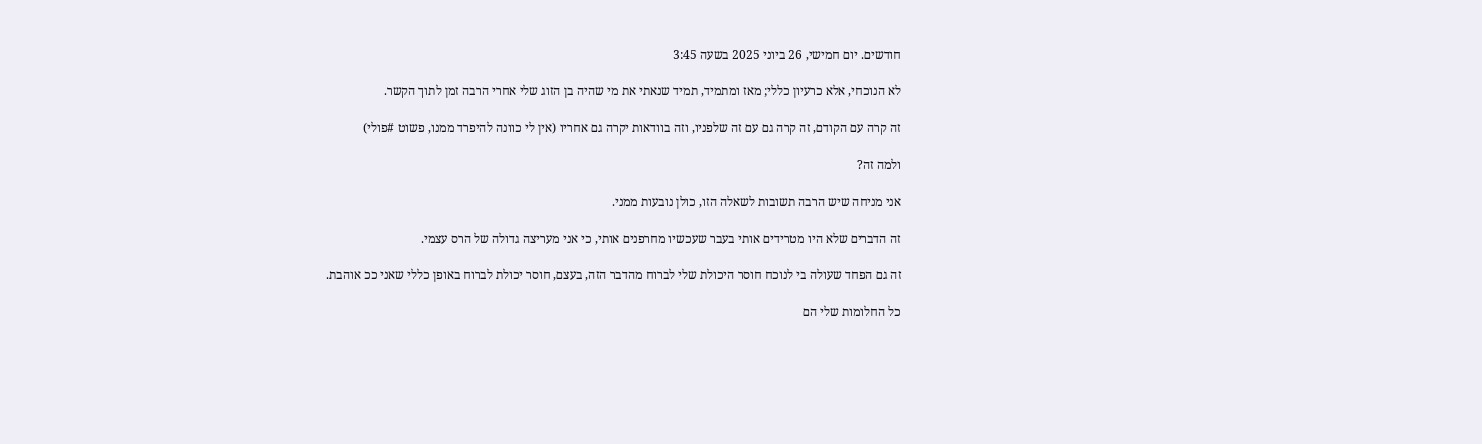חודשים. יום חמישי, 26 ביוני 2025 בשעה 3:45

לא הנוכחי, אלא כרעיון כללי; מאז ומתמיד, תמיד שנאתי את מי שהיה בן הזוג שלי אחרי הרבה זמן לתוך הקשר.

זה קרה עם הקודם, זה קרה גם עם זה שלפניו, וזה בוודאות יקרה גם אחריו (אין לי כוונה להיפרד ממנו, פשוט #פולי)

ולמה זה?

אני מניחה שיש הרבה תשובות לשאלה הזו, כולן נובעות ממני.

זה הדברים שלא היו מטרידים אותי בעבר שעכשיו מחרפנים אותי, כי אני מעריצה גדולה של הרס עצמי.

זה גם הפחד שעולה בי לנוכח חוסר היכולת שלי לברוח מהדבר הזה, בעצם, חוסר יכולת לברוח באופן כללי שאני ככ אוהבת.

כל החלומות שלי הם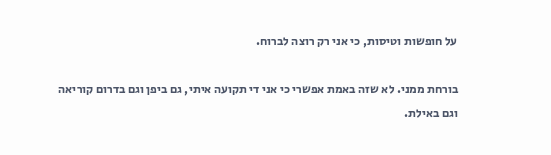על חופשות וטיסות, כי אני רק רוצה לברוח.

בורחת ממני. לא שזה באמת אפשרי כי אני די תקועה איתי, גם ביפן וגם בדרום קוריאה וגם באילת.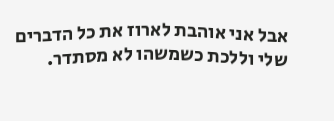אבל אני אוהבת לארוז את כל הדברים שלי וללכת כשמשהו לא מסתדר.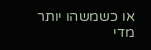או כשמשהו יותר מדי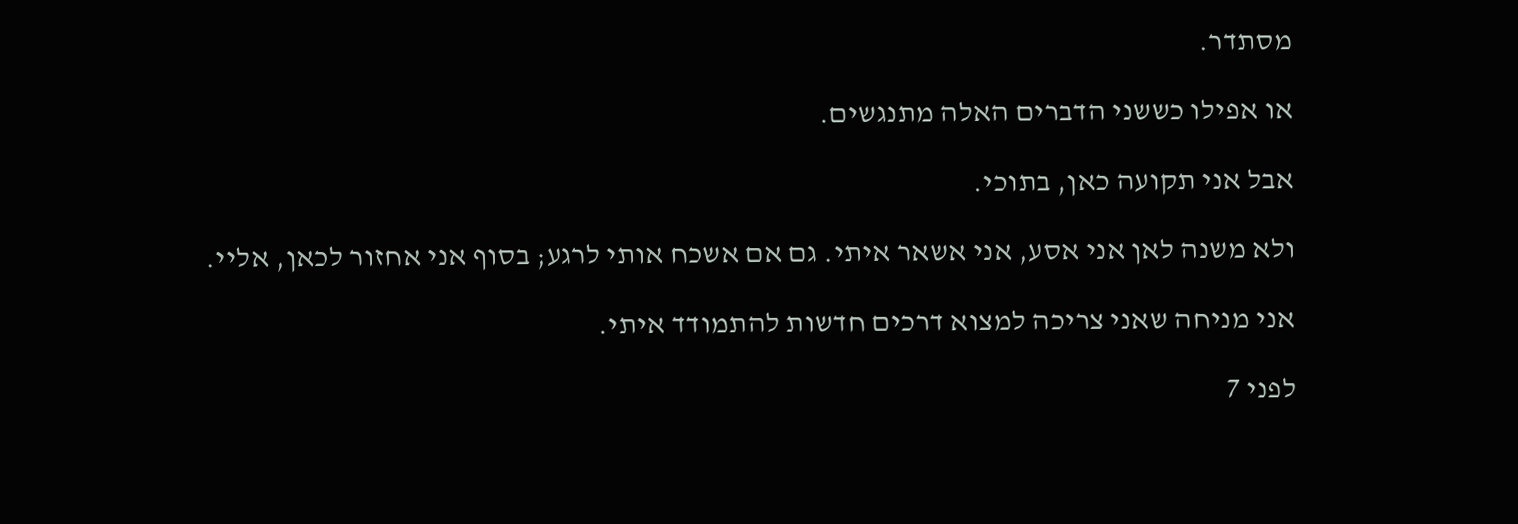מסתדר.

או אפילו כששני הדברים האלה מתנגשים.

אבל אני תקועה כאן, בתוכי.

ולא משנה לאן אני אסע, אני אשאר איתי. גם אם אשכח אותי לרגע; בסוף אני אחזור לכאן, אליי.

אני מניחה שאני צריכה למצוא דרכים חדשות להתמודד איתי.

לפני 7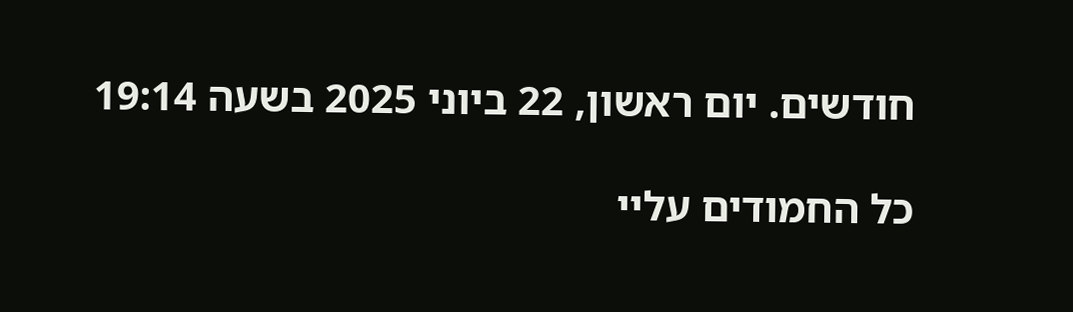חודשים. יום ראשון, 22 ביוני 2025 בשעה 19:14

כל החמודים עליי